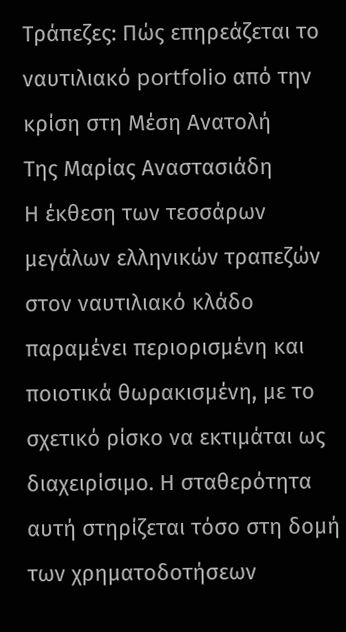Τράπεζες: Πώς επηρεάζεται το ναυτιλιακό portfolio από την κρίση στη Μέση Ανατολή
Της Μαρίας Αναστασιάδη
Η έκθεση των τεσσάρων μεγάλων ελληνικών τραπεζών στον ναυτιλιακό κλάδο παραμένει περιορισμένη και ποιοτικά θωρακισμένη, με το σχετικό ρίσκο να εκτιμάται ως διαχειρίσιμο. Η σταθερότητα αυτή στηρίζεται τόσο στη δομή των χρηματοδοτήσεων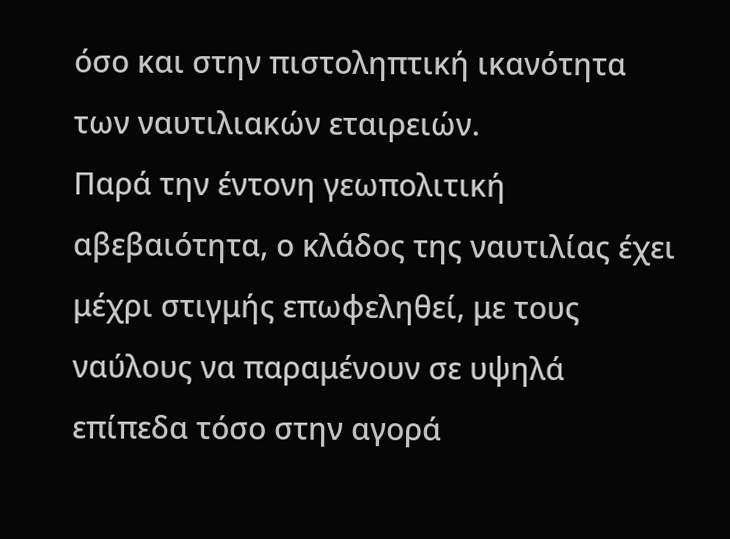όσο και στην πιστοληπτική ικανότητα των ναυτιλιακών εταιρειών.
Παρά την έντονη γεωπολιτική αβεβαιότητα, ο κλάδος της ναυτιλίας έχει μέχρι στιγμής επωφεληθεί, με τους ναύλους να παραμένουν σε υψηλά επίπεδα τόσο στην αγορά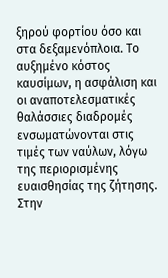ξηρού φορτίου όσο και στα δεξαμενόπλοια. Το αυξημένο κόστος καυσίμων, η ασφάλιση και οι αναποτελεσματικές θαλάσσιες διαδρομές ενσωματώνονται στις τιμές των ναύλων, λόγω της περιορισμένης ευαισθησίας της ζήτησης.
Στην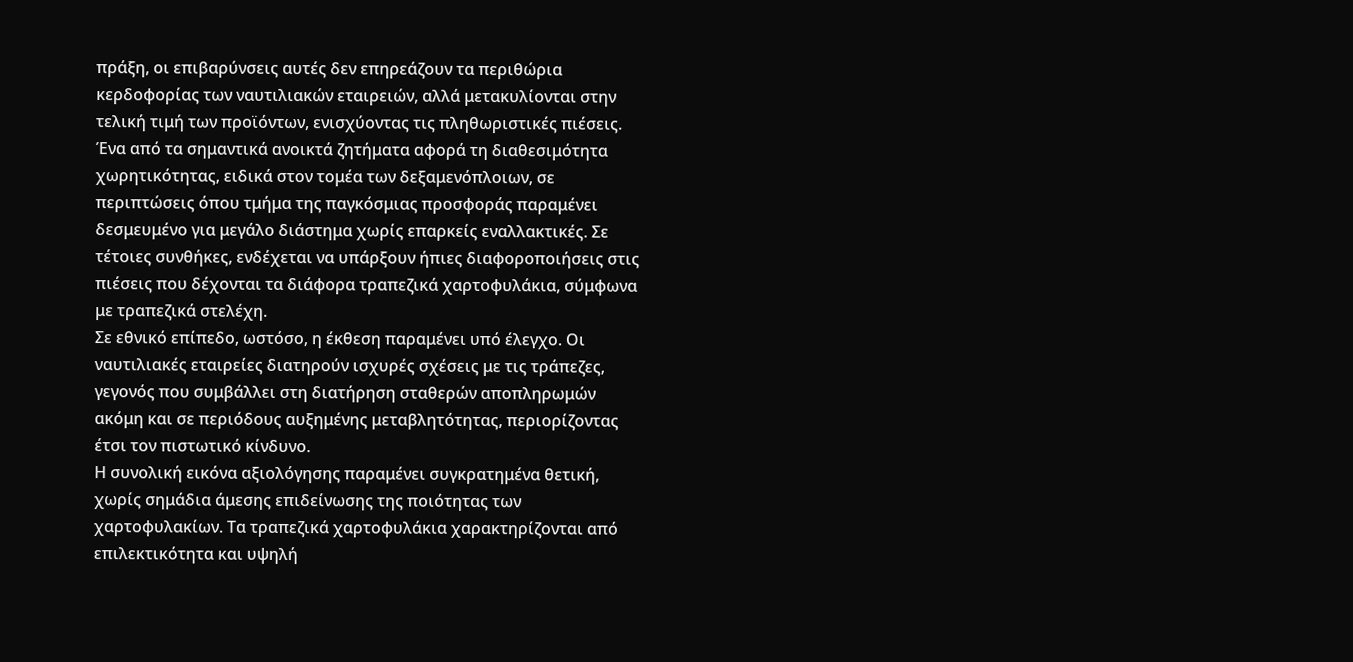πράξη, οι επιβαρύνσεις αυτές δεν επηρεάζουν τα περιθώρια κερδοφορίας των ναυτιλιακών εταιρειών, αλλά μετακυλίονται στην τελική τιμή των προϊόντων, ενισχύοντας τις πληθωριστικές πιέσεις.
Ένα από τα σημαντικά ανοικτά ζητήματα αφορά τη διαθεσιμότητα χωρητικότητας, ειδικά στον τομέα των δεξαμενόπλοιων, σε περιπτώσεις όπου τμήμα της παγκόσμιας προσφοράς παραμένει δεσμευμένο για μεγάλο διάστημα χωρίς επαρκείς εναλλακτικές. Σε τέτοιες συνθήκες, ενδέχεται να υπάρξουν ήπιες διαφοροποιήσεις στις πιέσεις που δέχονται τα διάφορα τραπεζικά χαρτοφυλάκια, σύμφωνα με τραπεζικά στελέχη.
Σε εθνικό επίπεδο, ωστόσο, η έκθεση παραμένει υπό έλεγχο. Οι ναυτιλιακές εταιρείες διατηρούν ισχυρές σχέσεις με τις τράπεζες, γεγονός που συμβάλλει στη διατήρηση σταθερών αποπληρωμών ακόμη και σε περιόδους αυξημένης μεταβλητότητας, περιορίζοντας έτσι τον πιστωτικό κίνδυνο.
Η συνολική εικόνα αξιολόγησης παραμένει συγκρατημένα θετική, χωρίς σημάδια άμεσης επιδείνωσης της ποιότητας των χαρτοφυλακίων. Τα τραπεζικά χαρτοφυλάκια χαρακτηρίζονται από επιλεκτικότητα και υψηλή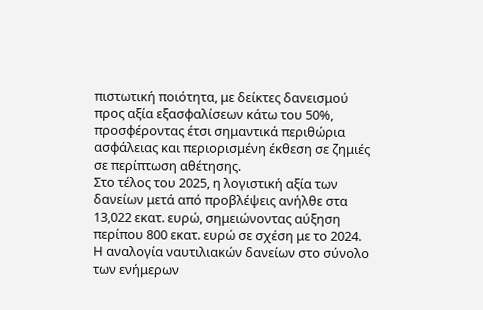πιστωτική ποιότητα, με δείκτες δανεισμού προς αξία εξασφαλίσεων κάτω του 50%, προσφέροντας έτσι σημαντικά περιθώρια ασφάλειας και περιορισμένη έκθεση σε ζημιές σε περίπτωση αθέτησης.
Στο τέλος του 2025, η λογιστική αξία των δανείων μετά από προβλέψεις ανήλθε στα 13,022 εκατ. ευρώ, σημειώνοντας αύξηση περίπου 800 εκατ. ευρώ σε σχέση με το 2024. Η αναλογία ναυτιλιακών δανείων στο σύνολο των ενήμερων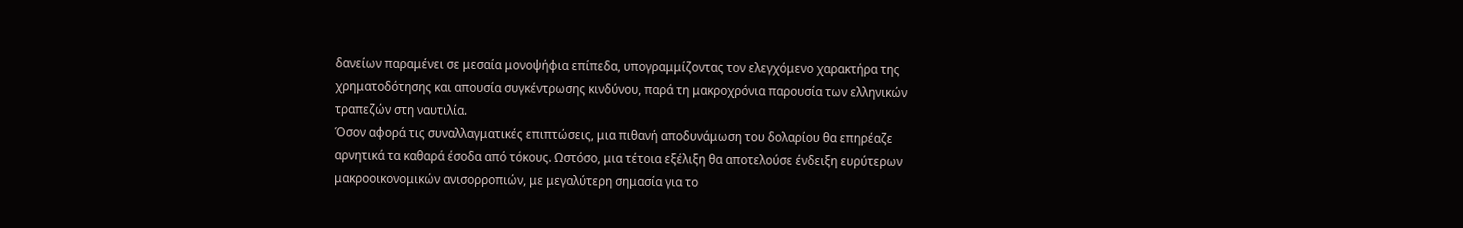δανείων παραμένει σε μεσαία μονοψήφια επίπεδα, υπογραμμίζοντας τον ελεγχόμενο χαρακτήρα της χρηματοδότησης και απουσία συγκέντρωσης κινδύνου, παρά τη μακροχρόνια παρουσία των ελληνικών τραπεζών στη ναυτιλία.
Όσον αφορά τις συναλλαγματικές επιπτώσεις, μια πιθανή αποδυνάμωση του δολαρίου θα επηρέαζε αρνητικά τα καθαρά έσοδα από τόκους. Ωστόσο, μια τέτοια εξέλιξη θα αποτελούσε ένδειξη ευρύτερων μακροοικονομικών ανισορροπιών, με μεγαλύτερη σημασία για το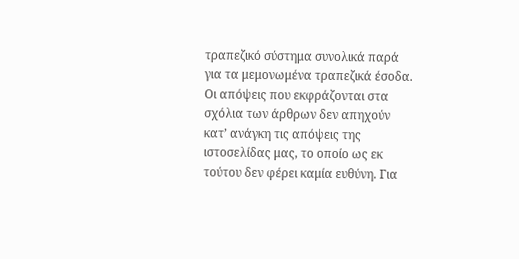τραπεζικό σύστημα συνολικά παρά για τα μεμονωμένα τραπεζικά έσοδα.
Οι απόψεις που εκφράζονται στα σχόλια των άρθρων δεν απηχούν κατ’ ανάγκη τις απόψεις της ιστοσελίδας μας, το οποίο ως εκ τούτου δεν φέρει καμία ευθύνη. Για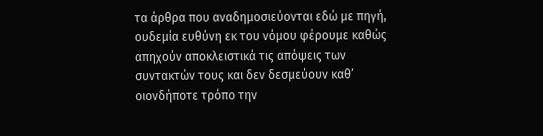τα άρθρα που αναδημοσιεύονται εδώ με πηγή, ουδεμία ευθύνη εκ του νόμου φέρουμε καθώς απηχούν αποκλειστικά τις απόψεις των συντακτών τους και δεν δεσμεύουν καθ’ οιονδήποτε τρόπο την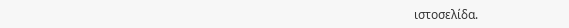ιστοσελίδα.